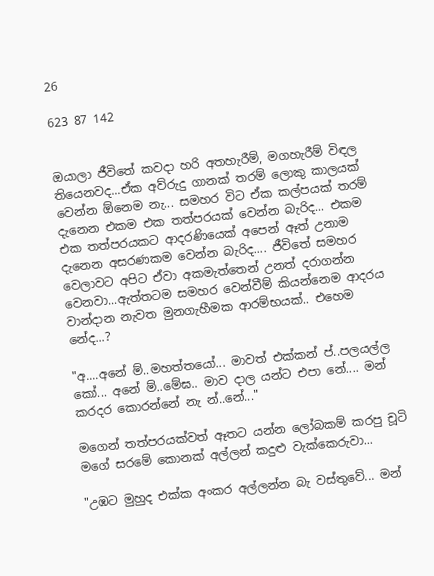26

623 87 142


ඔයාලා ජීවිතේ කවදා හරි අතහැරීම්, මගහැරීම් විඳල තියෙනවද...ඒක අව්රුදු ගානක් තරම් ලොකු කාලයක් වෙන්න ඕනෙම නැ... සමහර විට ඒක කල්පයක් තරම් දැනෙන එකම එක තත්පරයක් වෙන්න බැරිද... එකම එක තත්පරයකට ආදරණියෙක් අපෙන් ඈත් උනාම දැනෙන අසරණකම වෙන්න බැරිද.... ජීවිතේ සමහර වෙලාවට අපිට ඒවා අකමැත්තෙන් උනත් දරාගන්න වෙනවා...ඇත්තටම සමහර වෙන්වීම් කියන්නෙම ආදරය වාන්දාන නැවත මුනගැහීමක ආරම්භයක්.. එහෙම නේද...?

"අ....අනේ ම්..මහත්තයෝ... මාවත් එක්කන් ප්..පලයල්ල කෝ... අනේ ම්..මේඝ.. මාව දාල යන්ට එපා නේ.... මන් කරදර කොරන්නේ නැ න්..නේ..."

මගෙන් තත්පරයක්වත් ඈතට යන්න ලෝබකම් කරපු චූටි මගේ සරමේ කොනක් අල්ලන් කදුළු වැක්කෙරුවා...

"උඹට මුහුද එක්ක අංකර අල්ලන්න බැ වස්තුවේ... මන්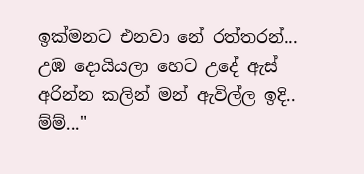ඉක්මනට එනවා නේ රත්තරන්... උඹ දොයියලා හෙට උදේ ඇස් අරින්න කලින් මන් ඇවිල්ල ඉදි.. ම්ම්..."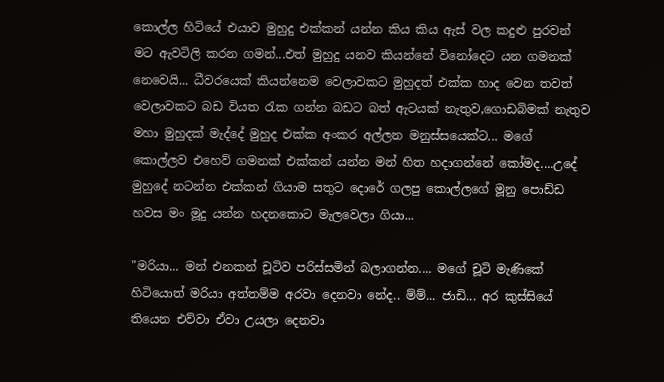කොල්ල හිටියේ එයාව මුහුදු එක්කන් යන්න කිය කිය ඇස් වල කදුළු පුරවන් මට ඇවටිලි කරන ගමන්...එත් මුහුදු යනව කියන්නේ විනෝදෙට යන ගමනක්‌ නෙවෙයි... ධීවරයෙක් කියන්නෙම වෙලාවකට මුහුදත් එක්ක හාද වෙන තවත් වෙලාවකට බඩ වියත රැක ගන්න බඩට බත් ඇටයක් නැතුව,ගොඩබිමක් නැතුව මහා මුහුදක් මැද්දේ මුහුද එක්ක අංකර අල්ලන මනුස්සයෙක්ට... මගේ කොල්ලව එහෙව් ගමනක්‌ එක්කන් යන්න මන් හිත හදාගන්නේ කෝමද....උදේ මුහුදේ නටන්න එක්කන් ගියාම සතුට දොරේ ගලපු කොල්ලගේ මූනු පොඩ්ඩ හවස මං මූදු යන්න හදනකොට මැලවෙලා ගියා...

"මරියා... මන් එනකන් චූටිව පරිස්සමින් බලාගන්න.... මගේ චූටි මැණිකේ හිටියොත් මරියා අත්තම්ම අරවා දෙනවා නේද.. ම්ම්... ජාඩි... අර කුස්සියේ තියෙන එව්වා ඒවා උයලා දෙනවා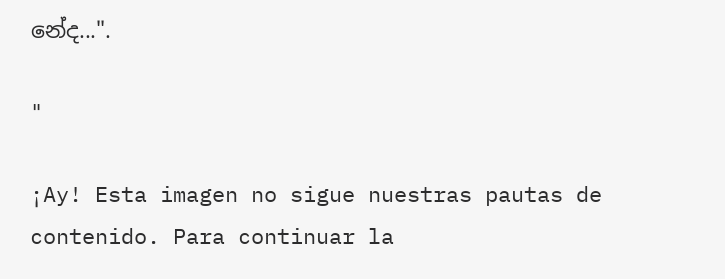නේද...".

"

¡Ay! Esta imagen no sigue nuestras pautas de contenido. Para continuar la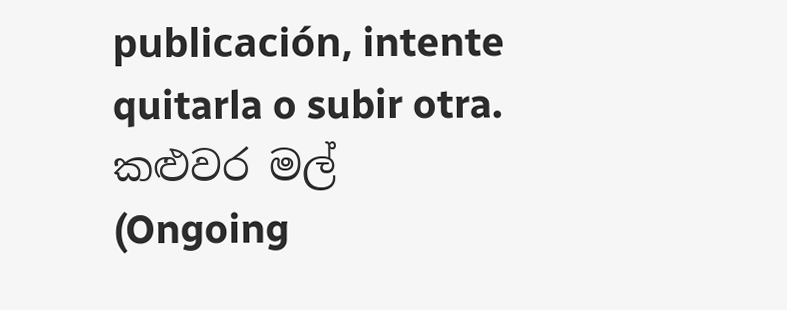publicación, intente quitarla o subir otra.
කළුවර මල් (Ongoing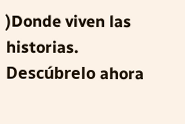)Donde viven las historias. Descúbrelo ahora